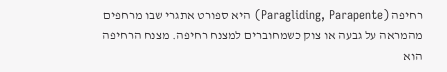רחיפה (Paragliding, Parapente) היא ספורט אתגרי שבו מרחפים מהמראה על גבעה או צוק כשמחוברים למצנח רחיפה. מצנח הרחיפה הוא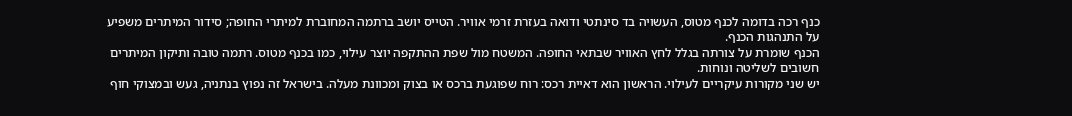כנף רכה בדומה לכנף מטוס, העשויה בד סינתטי ודואה בעזרת זרמי אוויר. הטייס יושב ברתמה המחוברת למיתרי החופה; סידור המיתרים משפיע על התנהגות הכנף.
הכנף שומרת על צורתה בגלל לחץ האוויר שבתאי החופה. המשטח מול שפת ההתקפה יוצר עילוי, כמו בכנף מטוס. רתמה טובה ותיקון המיתרים חשובים לשליטה ונוחות.
יש שני מקורות עיקריים לעילוי. הראשון הוא דאיית רכס: רוח שפוגעת ברכס או בצוק ומכוונת מעלה. בישראל זה נפוץ בנתניה, געש ובמצוקי חוף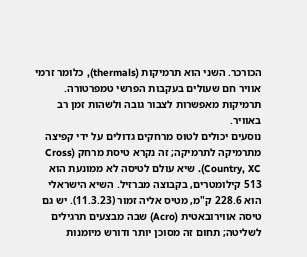הכורכר. השני הוא תרמיקות (thermals), כלומר זרמי אוויר חם שעולים בעקבות הפרשי טמפרטורה. תרמיקות מאפשרות לצבור גובה ולשהות זמן רב באוויר.
נוסעים יכולים לטוס מרחקים גדולים על ידי קפיצה מתרמיקה לתרמיקה; זה נקרא טיסת מרחק (Cross Country, XC). שיא עולם לטיסה לא ממונעת הוא 513 קילומטרים, בקבוצה מברזיל. השיא הישראלי הוא 228.6 ק"מ, מטיס אליה זמור (11.3.23). יש גם טיסה אווירובאטית (Acro) שבה מבצעים תרגילים לשליטה; תחום זה מסוכן יותר ודורש מיומנות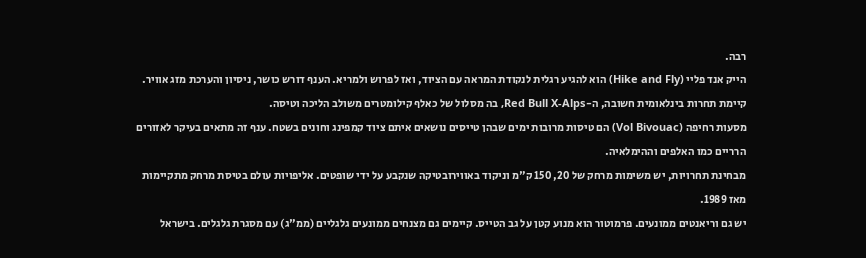רבה.
הייק אנד פליי (Hike and Fly) הוא להגיע רגלית לנקודת המראה עם הציוד, ואז לפרוש ולמריא. הענף דורש כושר, ניסיון והערכת מזג אוויר. קיימת תחרות בינלאומית חשובה, ה-Red Bull X-Alps, בה מסלול של כאלף קילומטרים משולב הליכה וטיסה.
מסעות רחיפה (Vol Bivouac) הם טיסות מרובות ימים שבהן טייסים נושאים איתם ציוד קמפינג וחונים בשטח. ענף זה מתאים בעיקר לאזורים הרריים כמו האלפים וההימלאיה.
מבחינת תחרויות, יש משימות מרחק של 20, 150 ק"מ וניקוד באווירובטיקה שנקבע על ידי שופטים. אליפויות עולם בטיסת מרחק מתקיימות מאז 1989.
יש גם וריאנטים ממונעים. פרמוטור הוא מנוע קטן על גב הטייס. קיימים גם מצנחים ממונעים גלגליים (ממ"ג) עם מסגרת גלגלים. בישראל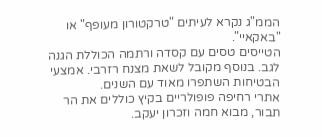הממ"ג נקרא לעיתים "טרקטורון מעופף" או "באקאיי".
הטייסים טסים עם קסדה ורתמה הכוללת הגנה לגב. בנוסף מקובל לשאת מצנח רזרבי. אמצעי הבטיחות השתפרו מאוד עם השנים.
אתרי רחיפה פופולריים בקיץ כוללים את הר תבור, מבוא חמה וזכרון יעקב.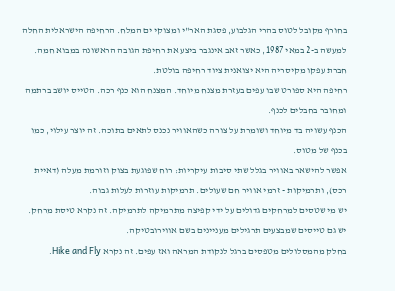בחורף מקובל לטוס בהרי הגלבוע, פסגת האר"י ומצוקי ים המלח. הרחיפה הישראלית החלה למעשה ב-2 במאי 1987, כאשר זאב אינגבר ביצע את רחיפת הגובה הראשונה במבוא חמה. חברת עפקו מקיסריה היא יצואנית ציוד רחיפה בולטת.
רחיפה היא ספורט שבו עפים בעזרת מצנח מיוחד. המצנח הוא כנף רכה. הטייס יושב ברתמה ומחובר בחבלים לכנף.
הכנף עשויה בד מיוחד ושומרת על צורה כשהאוויר נכנס לתאים בתוכה. זה יוצר עילוי, כמו בכנף של מטוס.
אפשר להישאר באוויר בגלל שתי סיבות עיקריות: רוח שפוגעת בצוק וזורמת מעלה (דאיית רכס), ותרמיקות - זרמי אוויר חם שעולים. תרמיקות עוזרות לעלות גבוה.
יש מי שטסים למרחקים גדולים על ידי קפיצה מתרמיקה לתרמיקה. זה נקרא טיסת מרחק. יש גם טייסים שמבצעים תרגילים מעניינים בשם אווירובטיקה.
בחלק מהמסלולים מטפסים ברגל לנקודת המראה ואז עפים. זה נקרא Hike and Fly.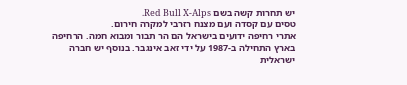יש תחרות קשה בשם Red Bull X-Alps.
טסים עם קסדה ועם מצנח רזרבי למקרה חירום.
אתרי רחיפה ידועים בישראל הם הר תבור ומבוא חמה. הרחיפה בארץ התחילה ב-1987 על ידי זאב אינגבר. בנוסף יש חברה ישראלית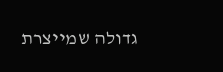גדולה שמייצרת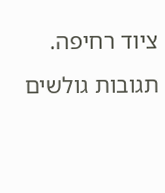ציוד רחיפה.
תגובות גולשים